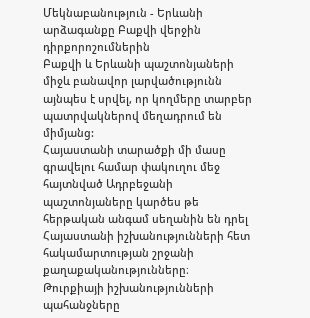Մեկնաբանություն - Երևանի արձագանքը Բաքվի վերջին դիրքորոշումներին
Բաքվի և Երևանի պաշտոնյաների միջև բանավոր լարվածությունն այնպես է սրվել, որ կողմերը տարբեր պատրվակներով մեղադրում են միմյանց:
Հայաստանի տարածքի մի մասը գրավելու համար փակուղու մեջ հայտնված Ադրբեջանի պաշտոնյաները կարծես թե հերթական անգամ սեղանին են դրել Հայաստանի իշխանությունների հետ հակամարտության շրջանի քաղաքականությունները։
Թուրքիայի իշխանությունների պահանջները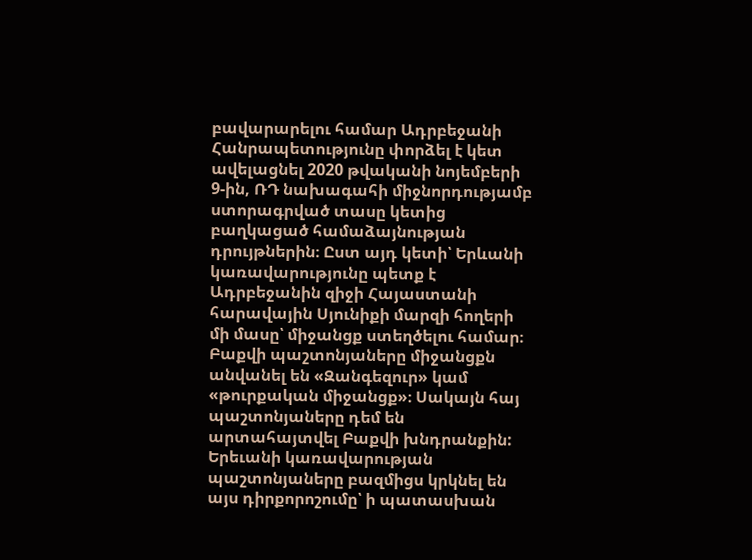բավարարելու համար Ադրբեջանի Հանրապետությունը փորձել է կետ ավելացնել 2020 թվականի նոյեմբերի 9-ին, ՌԴ նախագահի միջնորդությամբ ստորագրված տասը կետից բաղկացած համաձայնության դրույթներին։ Ըստ այդ կետի՝ Երևանի կառավարությունը պետք է Ադրբեջանին զիջի Հայաստանի հարավային Սյունիքի մարզի հողերի մի մասը՝ միջանցք ստեղծելու համար։
Բաքվի պաշտոնյաները միջանցքն անվանել են «Զանգեզուր» կամ «թուրքական միջանցք»։ Սակայն հայ պաշտոնյաները դեմ են արտահայտվել Բաքվի խնդրանքին: Երեւանի կառավարության պաշտոնյաները բազմիցս կրկնել են այս դիրքորոշումը՝ ի պատասխան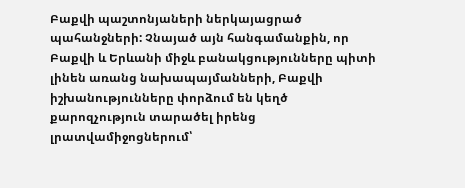Բաքվի պաշտոնյաների ներկայացրած պահանջների: Չնայած այն հանգամանքին, որ Բաքվի և Երևանի միջև բանակցությունները պիտի լինեն առանց նախապայմանների, Բաքվի իշխանությունները փորձում են կեղծ քարոզչություն տարածել իրենց լրատվամիջոցներում՝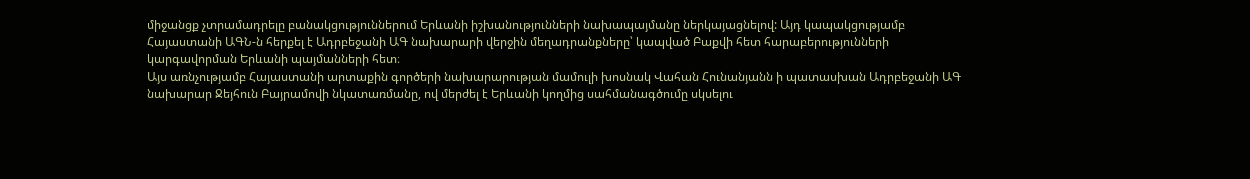միջանցք չտրամադրելը բանակցություններում Երևանի իշխանությունների նախապայմանը ներկայացնելով: Այդ կապակցությամբ Հայաստանի ԱԳՆ-ն հերքել է Ադրբեջանի ԱԳ նախարարի վերջին մեղադրանքները՝ կապված Բաքվի հետ հարաբերությունների կարգավորման Երևանի պայմանների հետ։
Այս առնչությամբ Հայաստանի արտաքին գործերի նախարարության մամուլի խոսնակ Վահան Հունանյանն ի պատասխան Ադրբեջանի ԱԳ նախարար Ջեյհուն Բայրամովի նկատառմանը, ով մերժել է Երևանի կողմից սահմանագծումը սկսելու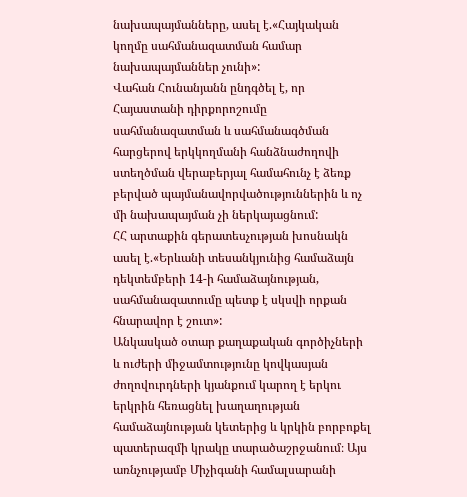նախապայմանները, ասել է.«Հայկական կողմը սահմանազատման համար նախապայմաններ չունի»:
Վահան Հունանյանն ընդգծել է, որ Հայաստանի դիրքորոշումը սահմանազատման և սահմանագծման հարցերով երկկողմանի հանձնաժողովի ստեղծման վերաբերյալ համահունչ է ձեռք բերված պայմանավորվածություններին և ոչ մի նախապայման չի ներկայացնում:
ՀՀ արտաքին գերատեսչության խոսնակն ասել է.«Երևանի տեսանկյունից համաձայն դեկտեմբերի 14-ի համաձայնության, սահմանազատումը պետք է սկսվի որքան հնարավոր է շուտ»:
Անկասկած օտար քաղաքական գործիչների և ուժերի միջամտությունը կովկասյան ժողովուրդների կյանքում կարող է երկու երկրին հեռացնել խաղաղության համաձայնության կետերից և կրկին բորբոքել պատերազմի կրակը տարածաշրջանում։ Այս առնչությամբ Միչիգանի համալսարանի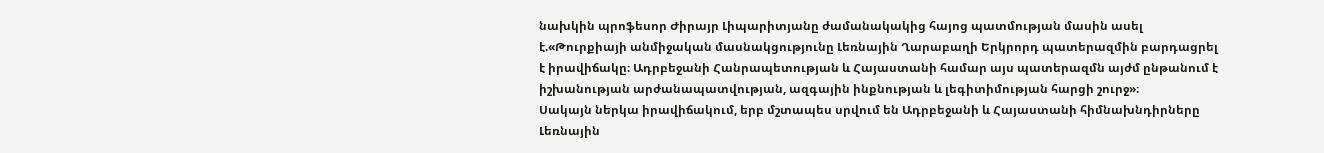նախկին պրոֆեսոր Ժիրայր Լիպարիտյանը ժամանակակից հայոց պատմության մասին ասել է.«Թուրքիայի անմիջական մասնակցությունը Լեռնային Ղարաբաղի Երկրորդ պատերազմին բարդացրել է իրավիճակը։ Ադրբեջանի Հանրապետության և Հայաստանի համար այս պատերազմն այժմ ընթանում է իշխանության արժանապատվության, ազգային ինքնության և լեգիտիմության հարցի շուրջ»։
Սակայն ներկա իրավիճակում, երբ մշտապես սրվում են Ադրբեջանի և Հայաստանի հիմնախնդիրները Լեռնային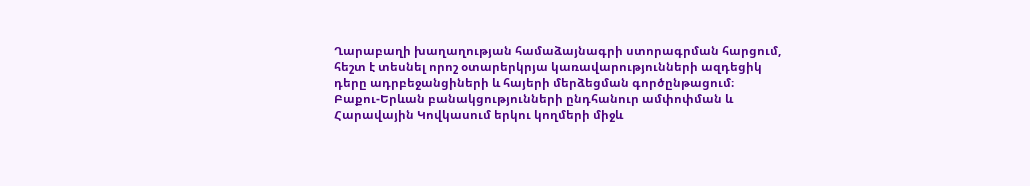Ղարաբաղի խաղաղության համաձայնագրի ստորագրման հարցում, հեշտ է տեսնել որոշ օտարերկրյա կառավարությունների ազդեցիկ դերը ադրբեջանցիների և հայերի մերձեցման գործընթացում։
Բաքու-Երևան բանակցությունների ընդհանուր ամփոփման և Հարավային Կովկասում երկու կողմերի միջև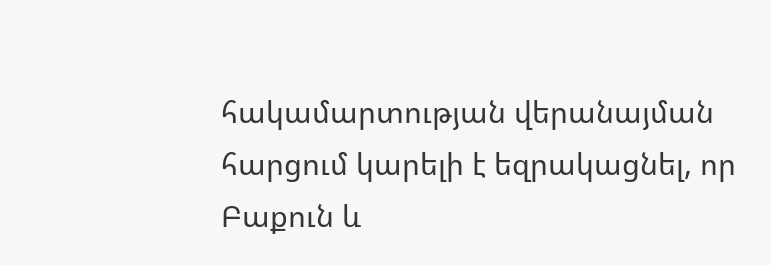հակամարտության վերանայման հարցում կարելի է եզրակացնել, որ Բաքուն և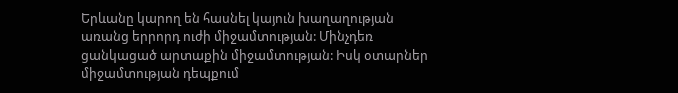Երևանը կարող են հասնել կայուն խաղաղության առանց երրորդ ուժի միջամտության: Մինչդեռ ցանկացած արտաքին միջամտության: Իսկ օտարներ միջամտության դեպքում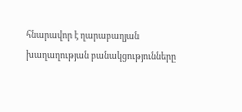հնարավոր է ղարաբաղյան խաղաղության բանակցությունները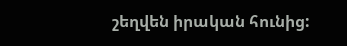շեղվեն իրական հունից: